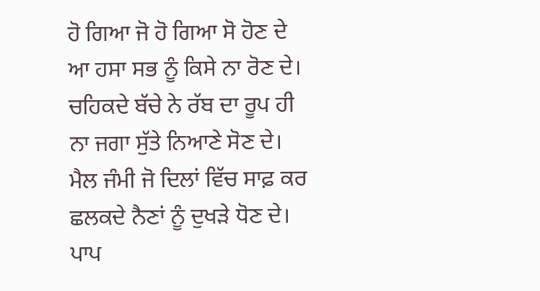ਹੋ ਗਿਆ ਜੋ ਹੋ ਗਿਆ ਸੋ ਹੋਣ ਦੇ
ਆ ਹਸਾ ਸਭ ਨੂੰ ਕਿਸੇ ਨਾ ਰੋਣ ਦੇ।
ਚਹਿਕਦੇ ਬੱਚੇ ਨੇ ਰੱਬ ਦਾ ਰੂਪ ਹੀ
ਨਾ ਜਗਾ ਸੁੱਤੇ ਨਿਆਣੇ ਸੋਣ ਦੇ।
ਮੈਲ ਜੰਮੀ ਜੋ ਦਿਲਾਂ ਵਿੱਚ ਸਾਫ਼ ਕਰ
ਛਲਕਦੇ ਨੈਣਾਂ ਨੂੰ ਦੁਖੜੇ ਧੋਣ ਦੇ।
ਪਾਪ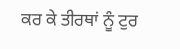ਕਰ ਕੇ ਤੀਰਥਾਂ ਨੂੰ ਟੁਰ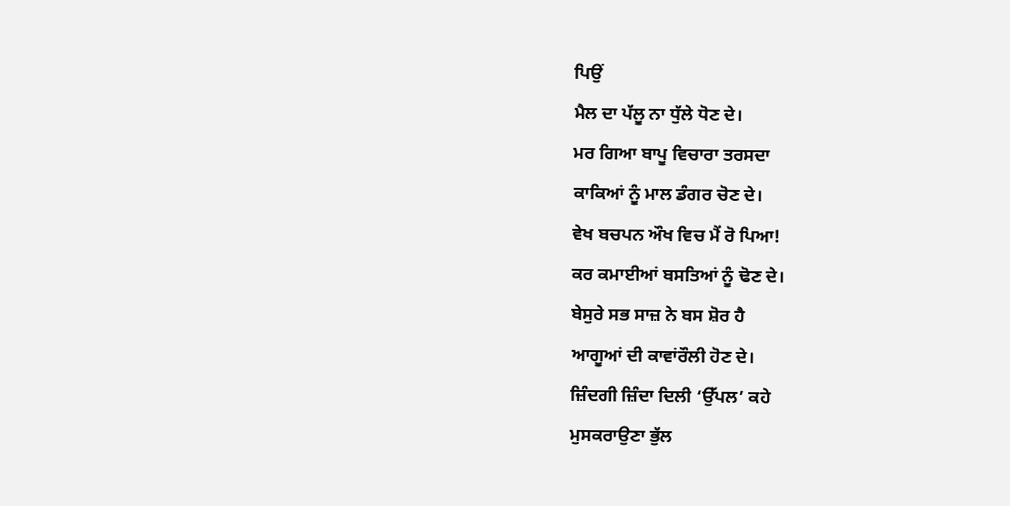ਪਿਉਂ
ਮੈਲ ਦਾ ਪੱਲੂ ਨਾ ਧੁੱਲੇ ਧੋਣ ਦੇ।
ਮਰ ਗਿਆ ਬਾਪੂ ਵਿਚਾਰਾ ਤਰਸਦਾ
ਕਾਕਿਆਂ ਨੂੰ ਮਾਲ ਡੰਗਰ ਚੋਣ ਦੇ।
ਵੇਖ ਬਚਪਨ ਔਖ ਵਿਚ ਮੈਂ ਰੋ ਪਿਆ!
ਕਰ ਕਮਾਈਆਂ ਬਸਤਿਆਂ ਨੂੰ ਢੋਣ ਦੇ।
ਬੇਸੁਰੇ ਸਭ ਸਾਜ਼ ਨੇ ਬਸ ਸ਼ੋਰ ਹੈ
ਆਗੂਆਂ ਦੀ ਕਾਵਾਂਰੌਲੀ ਹੋਣ ਦੇ।
ਜ਼ਿੰਦਗੀ ਜ਼ਿੰਦਾ ਦਿਲੀ ‘ਉੱਪਲ’ ਕਹੇ
ਮੁਸਕਰਾਉਣਾ ਭੁੱਲ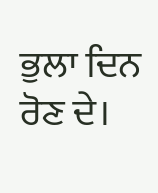ਭੁਲਾ ਦਿਨ ਰੋਣ ਦੇ।